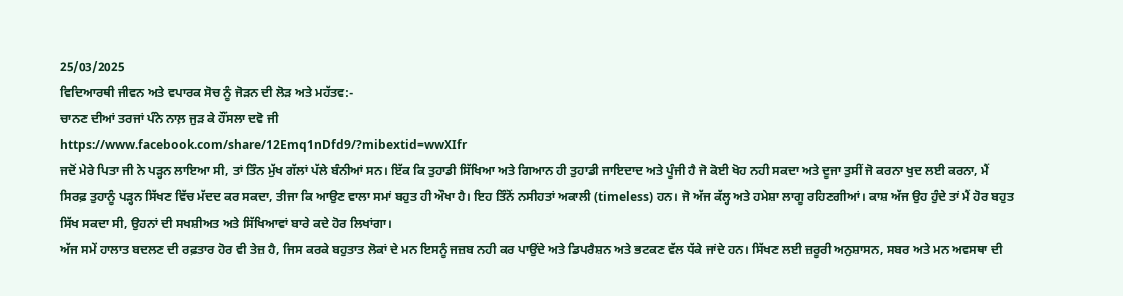25/03/2025
ਵਿਦਿਆਰਥੀ ਜੀਵਨ ਅਤੇ ਵਪਾਰਕ ਸੋਚ ਨੂੰ ਜੋੜਨ ਦੀ ਲੋੜ ਅਤੇ ਮਹੱਤਵ:-
ਚਾਨਣ ਦੀਆਂ ਤਰਜਾਂ ਪੰਨੇ ਨਾਲ਼ ਜੁੜ ਕੇ ਹੌਂਸਲਾ ਦਵੋ ਜੀ
https://www.facebook.com/share/12Emq1nDfd9/?mibextid=wwXIfr
ਜਦੋਂ ਮੇਰੇ ਪਿਤਾ ਜੀ ਨੇ ਪੜ੍ਹਨ ਲਾਇਆ ਸੀ, ਤਾਂ ਤਿੰਨ ਮੁੱਖ ਗੱਲਾਂ ਪੱਲੇ ਬੰਨੀਆਂ ਸਨ। ਇੱਕ ਕਿ ਤੁਹਾਡੀ ਸਿੱਖਿਆ ਅਤੇ ਗਿਆਨ ਹੀ ਤੁਹਾਡੀ ਜਾਇਦਾਦ ਅਤੇ ਪੂੰਜੀ ਹੈ ਜੋ ਕੋਈ ਖੋਹ ਨਹੀ ਸਕਦਾ ਅਤੇ ਦੂਜਾ ਤੁਸੀਂ ਜੋ ਕਰਨਾ ਖੁਦ ਲਈ ਕਰਨਾ, ਮੈਂ ਸਿਰਫ਼ ਤੁਹਾਨੂੰ ਪੜ੍ਹਨ ਸਿੱਖਣ ਵਿੱਚ ਮੱਦਦ ਕਰ ਸਕਦਾ, ਤੀਜਾ ਕਿ ਆਉਣ ਵਾਲਾ ਸਮਾਂ ਬਹੁਤ ਹੀ ਔਖਾ ਹੈ। ਇਹ ਤਿੰਨੋਂ ਨਸੀਹਤਾਂ ਅਕਾਲੀ (timeless) ਹਨ। ਜੋ ਅੱਜ ਕੱਲ੍ਹ ਅਤੇ ਹਮੇਸ਼ਾ ਲਾਗੂ ਰਹਿਣਗੀਆਂ। ਕਾਸ਼ ਅੱਜ ਉਹ ਹੁੰਦੇ ਤਾਂ ਮੈਂ ਹੋਰ ਬਹੁਤ ਸਿੱਖ ਸਕਦਾ ਸੀ, ਉਹਨਾਂ ਦੀ ਸਖਸ਼ੀਅਤ ਅਤੇ ਸਿੱਖਿਆਵਾਂ ਬਾਰੇ ਕਦੇ ਹੋਰ ਲਿਖਾਂਗਾ।
ਅੱਜ ਸਮੇਂ ਹਾਲਾਤ ਬਦਲਣ ਦੀ ਰਫ਼ਤਾਰ ਹੋਰ ਵੀ ਤੇਜ਼ ਹੈ, ਜਿਸ ਕਰਕੇ ਬਹੁਤਾਤ ਲੋਕਾਂ ਦੇ ਮਨ ਇਸਨੂੰ ਜਜ਼ਬ ਨਹੀ ਕਰ ਪਾਉਂਦੇ ਅਤੇ ਡਿਪਰੈਸ਼ਨ ਅਤੇ ਭਟਕਣ ਵੱਲ ਧੱਕੇ ਜਾਂਦੇ ਹਨ। ਸਿੱਖਣ ਲਈ ਜ਼ਰੂਰੀ ਅਨੁਸ਼ਾਸਨ, ਸਬਰ ਅਤੇ ਮਨ ਅਵਸਥਾ ਦੀ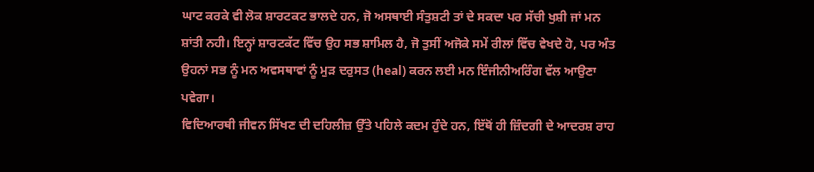ਘਾਟ ਕਰਕੇ ਵੀ ਲੋਕ ਸ਼ਾਰਟਕਟ ਭਾਲਦੇ ਹਨ, ਜੋ ਅਸਥਾਈ ਸੰਤੁਸ਼ਟੀ ਤਾਂ ਦੇ ਸਕਦਾ ਪਰ ਸੱਚੀ ਖੁਸ਼ੀ ਜਾਂ ਮਨ ਸ਼ਾਂਤੀ ਨਹੀ। ਇਨ੍ਹਾਂ ਸ਼ਾਰਟਕੱਟ ਵਿੱਚ ਉਹ ਸਭ ਸ਼ਾਮਿਲ ਹੈ, ਜੋ ਤੁਸੀਂ ਅਜੋਕੇ ਸਮੇਂ ਰੀਲਾਂ ਵਿੱਚ ਵੇਖਦੇ ਹੋ, ਪਰ ਅੰਤ ਉਹਨਾਂ ਸਭ ਨੂੰ ਮਨ ਅਵਸਥਾਵਾਂ ਨੂੰ ਮੁੜ ਦਰੁਸਤ (heal) ਕਰਨ ਲਈ ਮਨ ਇੰਜੀਨੀਅਰਿੰਗ ਵੱਲ ਆਉਣਾ ਪਵੇਗਾ।
ਵਿਦਿਆਰਥੀ ਜੀਵਨ ਸਿੱਖਣ ਦੀ ਦਹਿਲੀਜ਼ ਉੱਤੇ ਪਹਿਲੇ ਕਦਮ ਹੁੰਦੇ ਹਨ, ਇੱਥੋਂ ਹੀ ਜ਼ਿੰਦਗੀ ਦੇ ਆਦਰਸ਼ ਰਾਹ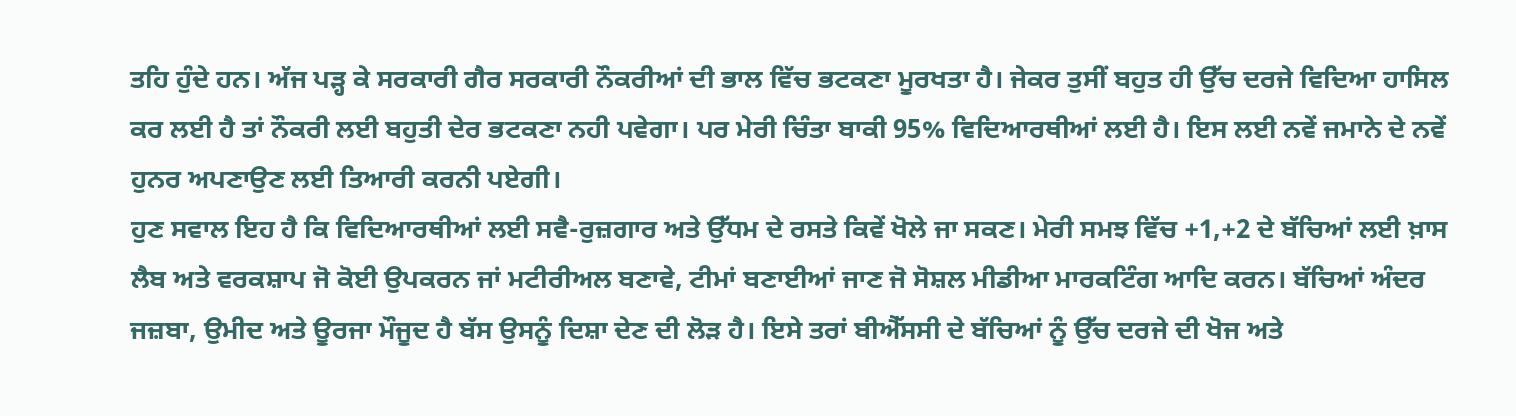ਤਹਿ ਹੁੰਦੇ ਹਨ। ਅੱਜ ਪੜ੍ਹ ਕੇ ਸਰਕਾਰੀ ਗੈਰ ਸਰਕਾਰੀ ਨੌਕਰੀਆਂ ਦੀ ਭਾਲ ਵਿੱਚ ਭਟਕਣਾ ਮੂਰਖਤਾ ਹੈ। ਜੇਕਰ ਤੁਸੀਂ ਬਹੁਤ ਹੀ ਉੱਚ ਦਰਜੇ ਵਿਦਿਆ ਹਾਸਿਲ ਕਰ ਲਈ ਹੈ ਤਾਂ ਨੌਕਰੀ ਲਈ ਬਹੁਤੀ ਦੇਰ ਭਟਕਣਾ ਨਹੀ ਪਵੇਗਾ। ਪਰ ਮੇਰੀ ਚਿੰਤਾ ਬਾਕੀ 95% ਵਿਦਿਆਰਥੀਆਂ ਲਈ ਹੈ। ਇਸ ਲਈ ਨਵੇਂ ਜਮਾਨੇ ਦੇ ਨਵੇਂ ਹੁਨਰ ਅਪਣਾਉਣ ਲਈ ਤਿਆਰੀ ਕਰਨੀ ਪਏਗੀ।
ਹੁਣ ਸਵਾਲ ਇਹ ਹੈ ਕਿ ਵਿਦਿਆਰਥੀਆਂ ਲਈ ਸਵੈ-ਰੁਜ਼ਗਾਰ ਅਤੇ ਉੱਧਮ ਦੇ ਰਸਤੇ ਕਿਵੇਂ ਖੋਲੇ ਜਾ ਸਕਣ। ਮੇਰੀ ਸਮਝ ਵਿੱਚ +1,+2 ਦੇ ਬੱਚਿਆਂ ਲਈ ਖ਼ਾਸ ਲੈਬ ਅਤੇ ਵਰਕਸ਼ਾਪ ਜੋ ਕੋਈ ਉਪਕਰਨ ਜਾਂ ਮਟੀਰੀਅਲ ਬਣਾਵੇ, ਟੀਮਾਂ ਬਣਾਈਆਂ ਜਾਣ ਜੋ ਸੋਸ਼ਲ ਮੀਡੀਆ ਮਾਰਕਟਿੰਗ ਆਦਿ ਕਰਨ। ਬੱਚਿਆਂ ਅੰਦਰ ਜਜ਼ਬਾ, ਉਮੀਦ ਅਤੇ ਊਰਜਾ ਮੌਜੂਦ ਹੈ ਬੱਸ ਉਸਨੂੰ ਦਿਸ਼ਾ ਦੇਣ ਦੀ ਲੋੜ ਹੈ। ਇਸੇ ਤਰਾਂ ਬੀਐੱਸਸੀ ਦੇ ਬੱਚਿਆਂ ਨੂੰ ਉੱਚ ਦਰਜੇ ਦੀ ਖੋਜ ਅਤੇ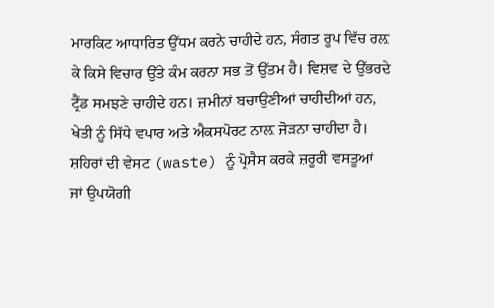ਮਾਰਕਿਟ ਆਧਾਰਿਤ ਉੱਧਮ ਕਰਨੇ ਚਾਹੀਦੇ ਹਨ, ਸੰਗਤ ਰੂਪ ਵਿੱਚ ਰਲ਼ ਕੇ ਕਿਸੇ ਵਿਚਾਰ ਉੱਤੇ ਕੰਮ ਕਰਨਾ ਸਭ ਤੋਂ ਉੱਤਮ ਹੈ। ਵਿਸ਼ਵ ਦੇ ਉੱਭਰਦੇ ਟ੍ਰੈਂਡ ਸਮਝਣੇ ਚਾਹੀਦੇ ਹਨ। ਜ਼ਮੀਨਾਂ ਬਚਾਉਣੀਆਂ ਚਾਹੀਦੀਆਂ ਹਨ, ਖੇਤੀ ਨੂੰ ਸਿੱਧੇ ਵਪਾਰ ਅਤੇ ਐਕਸਪੋਰਟ ਨਾਲ਼ ਜੋੜਨਾ ਚਾਹੀਦਾ ਹੈ। ਸ਼ਹਿਰਾਂ ਦੀ ਵੇਸਟ (waste) ਨੂੰ ਪ੍ਰੋਸੈਸ ਕਰਕੇ ਜ਼ਰੂਰੀ ਵਸਤੂਆਂ ਜਾਂ ਉਪਯੋਗੀ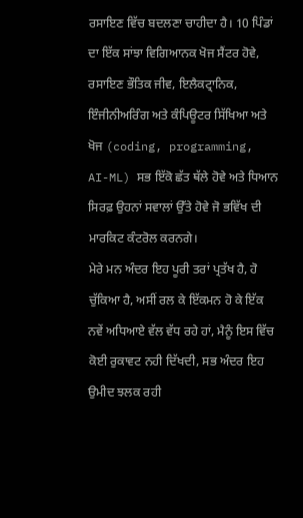ਰਸਾਇਣ ਵਿੱਚ ਬਦਲਣਾ ਚਾਹੀਦਾ ਹੈ। 10 ਪਿੰਡਾਂ ਦਾ ਇੱਕ ਸਾਂਝਾ ਵਿਗਿਆਨਕ ਖੋਜ ਸੈਂਟਰ ਹੋਵੇ, ਰਸਾਇਣ ਭੌਤਿਕ ਜੀਵ, ਇਲੈਕਟ੍ਰਾਨਿਕ, ਇੰਜੀਨੀਅਰਿੰਗ ਅਤੇ ਕੰਪਿਊਟਰ ਸਿੱਖਿਆ ਅਤੇ ਖੋਜ (coding, programming, AI-ML) ਸਭ ਇੱਕੋ ਛੱਤ ਥੱਲੇ ਹੋਵੇ ਅਤੇ ਧਿਆਨ ਸਿਰਫ਼ ਉਹਨਾਂ ਸਵਾਲਾਂ ਉੱਤੇ ਹੋਵੇ ਜੋ ਭਵਿੱਖ ਦੀ ਮਾਰਕਿਟ ਕੰਟਰੋਲ ਕਰਨਗੇ।
ਮੇਰੇ ਮਨ ਅੰਦਰ ਇਹ ਪੂਰੀ ਤਰਾਂ ਪ੍ਰਤੱਖ ਹੈ, ਹੋ ਚੁੱਕਿਆ ਹੈ, ਅਸੀਂ ਰਲ ਕੇ ਇੱਕਮਨ ਹੋ ਕੇ ਇੱਕ ਨਵੇਂ ਅਧਿਆਏ ਵੱਲ ਵੱਧ ਰਹੇ ਹਾਂ, ਮੈਨੂੰ ਇਸ ਵਿੱਚ ਕੋਈ ਰੁਕਾਵਟ ਨਹੀ ਦਿੱਖਦੀ, ਸਭ ਅੰਦਰ ਇਹ ਉਮੀਦ ਝਲਕ ਰਹੀ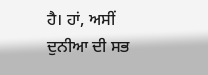ਹੈ। ਹਾਂ, ਅਸੀਂ ਦੁਨੀਆ ਦੀ ਸਭ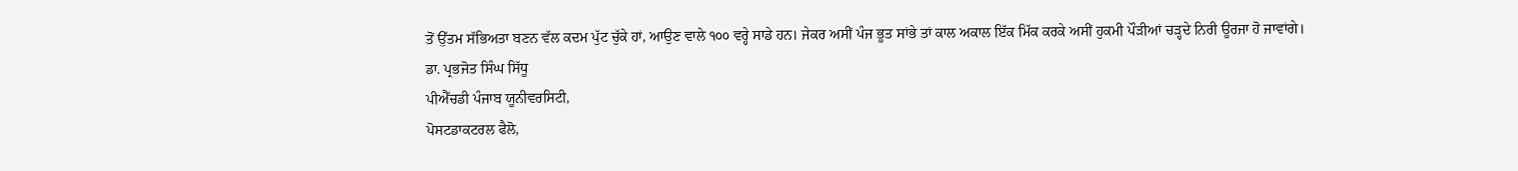ਤੋਂ ਉੱਤਮ ਸੱਭਿਅਤਾ ਬਣਨ ਵੱਲ ਕਦਮ ਪੁੱਟ ਚੁੱਕੇ ਹਾਂ, ਆਉਣ ਵਾਲੇ ੧੦੦ ਵਰ੍ਹੇ ਸਾਡੇ ਹਨ। ਜੇਕਰ ਅਸੀਂ ਪੰਜ ਭੂਤ ਸਾਂਭੇ ਤਾਂ ਕਾਲ ਅਕਾਲ ਇੱਕ ਮਿੱਕ ਕਰਕੇ ਅਸੀਂ ਹੁਕਮੀ ਪੌੜੀਆਂ ਚੜ੍ਹਦੇ ਨਿਰੀ ਊਰਜਾ ਹੋ ਜਾਵਾਂਗੇ।
ਡਾ. ਪ੍ਰਭਜੋਤ ਸਿੰਘ ਸਿੱਧੂ
ਪੀਐੱਚਡੀ ਪੰਜਾਬ ਯੂਨੀਵਰਸਿਟੀ,
ਪੋਸਟਡਾਕਟਰਲ ਫੈਲੋ,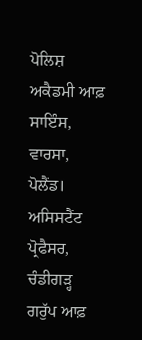ਪੋਲਿਸ਼ ਅਕੈਡਮੀ ਆਫ਼ ਸਾਇੰਸ, ਵਾਰਸਾ, ਪੋਲੈਂਡ।
ਅਸਿਸਟੈਂਟ ਪ੍ਰੋਫੈਸਰ, ਚੰਡੀਗੜ੍ਹ ਗਰੁੱਪ ਆਫ਼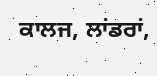ਕਾਲਜ, ਲਾਂਡਰਾਂ,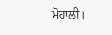ਮੋਹਾਲੀ।